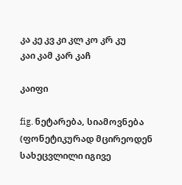კა კე კვ კი კლ კო კრ კუ
კაი კამ კარ კაჩ

კაიფი

fig. ნეტარება, სიამოვნება (ფონეტიკურად მცირეოდენ სახეცვლილი იგივე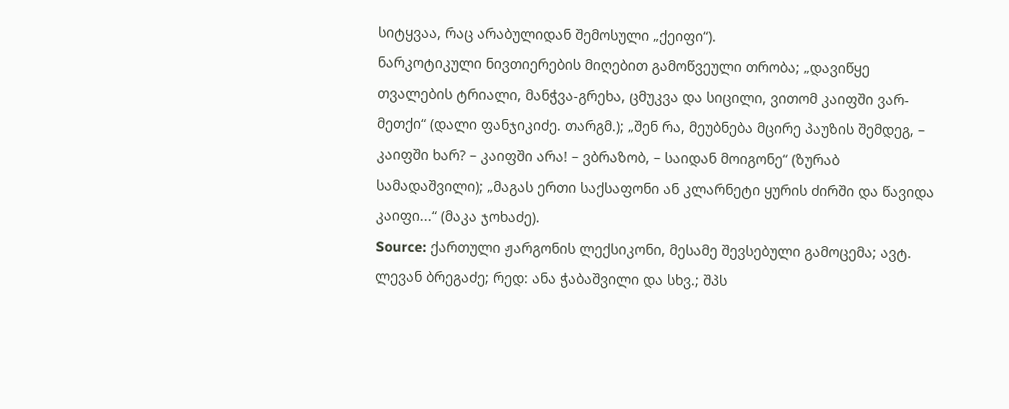სიტყვაა, რაც არაბულიდან შემოსული „ქეიფი“).
ნარკოტიკული ნივთიერების მიღებით გამოწვეული თრობა; „დავიწყე თვალების ტრიალი, მანჭვა-გრეხა, ცმუკვა და სიცილი, ვითომ კაიფში ვარ-მეთქი“ (დალი ფანჯიკიძე. თარგმ.); „შენ რა, მეუბნება მცირე პაუზის შემდეგ, – კაიფში ხარ? – კაიფში არა! – ვბრაზობ, – საიდან მოიგონე“ (ზურაბ სამადაშვილი); „მაგას ერთი საქსაფონი ან კლარნეტი ყურის ძირში და წავიდა კაიფი...“ (მაკა ჯოხაძე).
Source: ქართული ჟარგონის ლექსიკონი, მესამე შევსებული გამოცემა; ავტ. ლევან ბრეგაძე; რედ: ანა ჭაბაშვილი და სხვ.; შპს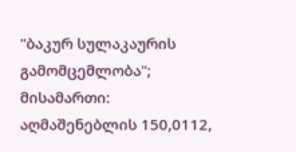"ბაკურ სულაკაურის გამომცემლობა"; მისამართი: აღმაშენებლის 150,0112,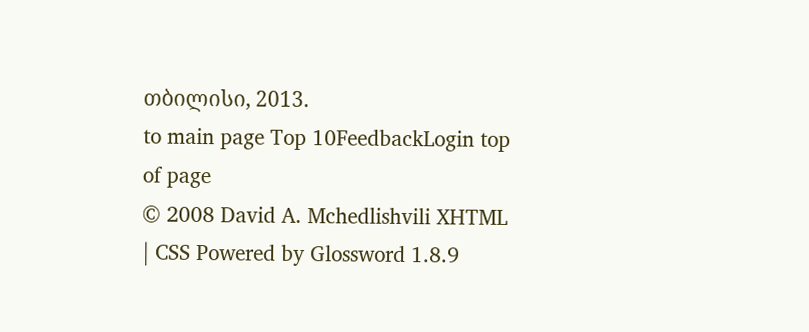თბილისი, 2013.
to main page Top 10FeedbackLogin top of page
© 2008 David A. Mchedlishvili XHTML | CSS Powered by Glossword 1.8.9